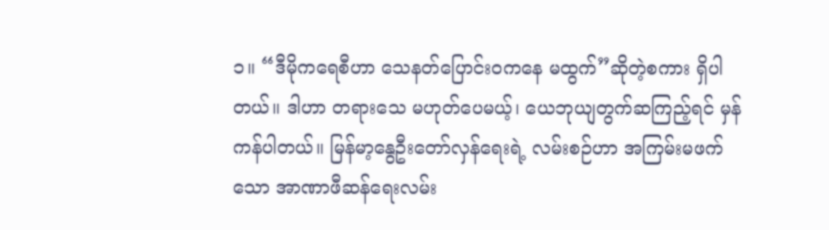၁။ “ဒီမိုကရေစီဟာ သေနတ်ပြောင်းဝကနေ မထွက်”ဆိုတဲ့စကား ရှိပါတယ်။ ဒါဟာ တရားသေ မဟုတ်ပေမယ့်၊ ယေဘုယျတွက်ဆကြည့်ရင် မှန်ကန်ပါတယ်။ မြန်မာ့နွေဦးတော်လှန်ရေးရဲ့ လမ်းစဉ်ဟာ အကြမ်းမဖက်သော အာဏာဖီဆန်ရေးလမ်း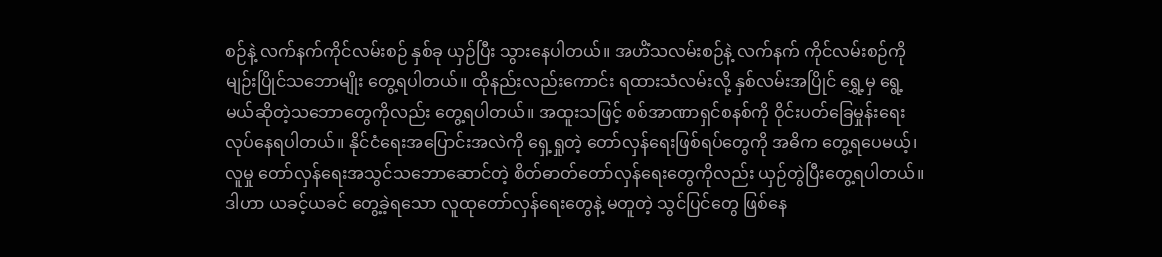စဉ်နဲ့ လက်နက်ကိုင်လမ်းစဉ် နှစ်ခု ယှဉ်ပြီး သွားနေပါတယ်။ အဟိံသလမ်းစဉ်နဲ့ လက်နက် ကိုင်လမ်းစဉ်ကို မျဉ်းပြိုင်သဘောမျိုး တွေ့ရပါတယ်။ ထိုနည်းလည်းကောင်း ရထားသံလမ်းလို့ နှစ်လမ်းအပြိုင် ရွှေ့မှ ရွေ့မယ်ဆိုတဲ့သဘောတွေကိုလည်း တွေ့ရပါတယ်။ အထူးသဖြင့် စစ်အာဏာရှင်စနစ်ကို ဝိုင်းပတ်ခြေမှုန်းရေး လုပ်နေရပါတယ်။ နိုင်ငံရေးအပြောင်းအလဲကို ရှေ့ရှုတဲ့ တော်လှန်ရေးဖြစ်ရပ်တွေကို အဓိက တွေ့ရပေမယ့်၊ လူမှု တော်လှန်ရေးအသွင်သဘောဆောင်တဲ့ စိတ်ဓာတ်တော်လှန်ရေးတွေကိုလည်း ယှဉ်တွဲပြီးတွေ့ရပါတယ်။ ဒါဟာ ယခင့်ယခင် တွေ့ခဲ့ရသော လူထုတော်လှန်ရေးတွေနဲ့ မတူတဲ့ သွင်ပြင်တွေ ဖြစ်နေ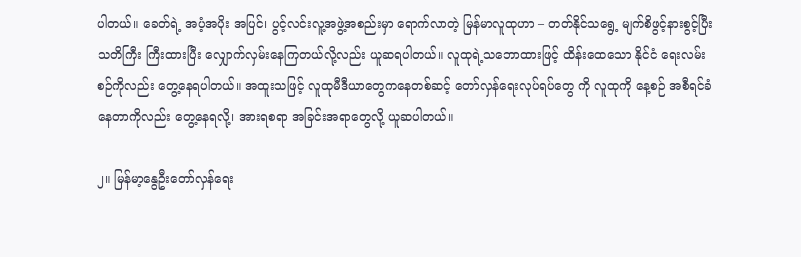ပါတယ်။ ခေတ်ရဲ့ အပံ့အပိုး အပြင်၊ ပွင့်လင်းလူ့အဖွဲ့အစည်းမှာ ရောက်လာတဲ့ မြန်မာလူထုဟာ – တတ်နိုင်သရွေ့ မျက်စိဖွင့်နားစွင့်ပြီး သတိကြီး ကြီးထားပြီး လျှောက်လှမ်းနေကြတယ်လို့လည်း ယူဆရပါတယ်။ လူထုရဲ့သဘောထားဖြင့် ထိန်းထေသော နိုင်ငံ ရေးလမ်းစဉ်ကိုလည်း တွေ့နေရပါတယ်။ အထူးသဖြင့် လူထုမီဒီယာတွေကနေတစ်ဆင့် တော်လှန်ရေးလုပ်ရပ်တွေ ကို လူထုကို နေ့စဉ် အစီရင်ခံနေတာကိုလည်း တွေ့နေရလို့၊ အားရစရာ အခြင်းအရာတွေလို့ ယူဆပါတယ်။

၂။ မြန်မာ့နွေဦးတော်လှန်ရေး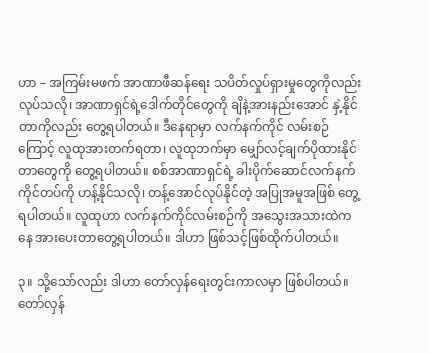ဟာ – အကြမ်းမဖက် အာဏာဖီဆန်ရေး သပိတ်လှုပ်ရှားမှုတွေကိုလည်း လုပ်သလို၊ အာဏာရှင်ရဲ့ဒေါက်တိုင်တွေကို ချိနဲ့အားနည်းအောင် နှဲ့နိုင်တာကိုလည်း တွေ့ရပါတယ်။ ဒီနေရာမှာ လက်နက်ကိုင် လမ်းစဉ်ကြောင့် လူထုအားတက်ရတာ၊ လူထုဘက်မှာ မျှော်လင့်ချက်ပိုထားနိုင်တာတွေကို တွေ့ရပါတယ်။ စစ်အာဏာရှင်ရဲ့ ခါးပိုက်ဆောင်လက်နက်ကိုင်တပ်ကို ဟန့်နိုင်သလို၊ တန့်အောင်လုပ်နိုင်တဲ့ အပြုအမူအဖြစ် တွေ့ရပါတယ်။ လူထုဟာ လက်နက်ကိုင်လမ်းစဉ်ကို အသွေးအသားထဲကနေ အားပေးတာတွေ့ရပါတယ်။ ဒါဟာ ဖြစ်သင့်ဖြစ်ထိုက်ပါတယ်။

၃။ သို့သော်လည်း ဒါဟာ တော်လှန်ရေးတွင်းကာလမှာ ဖြစ်ပါတယ်။ တော်လှန်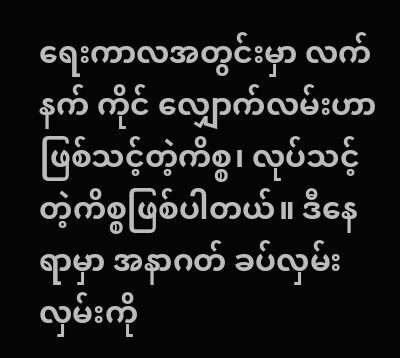ရေးကာလအတွင်းမှာ လက်နက် ကိုင် လျှောက်လမ်းဟာ ဖြစ်သင့်တဲ့ကိစ္စ၊ လုပ်သင့်တဲ့ကိစ္စဖြစ်ပါတယ်။ ဒီနေရာမှာ အနာဂတ် ခပ်လှမ်းလှမ်းကို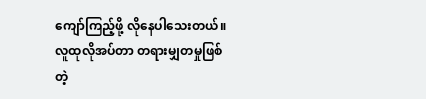ကျော်ကြည့်ဖို့ လိုနေပါသေးတယ်။ လူထုလိုအပ်တာ တရားမျှတမှုဖြစ်တဲ့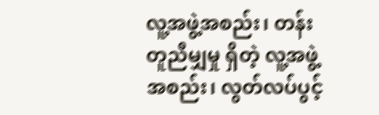လူ့အဖွဲ့အစည်း၊ တန်းတူညီမျှမှု ရှိတဲ့ လူ့အဖွဲ့အစည်း၊ လွတ်လပ်ပွင့်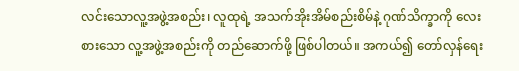လင်းသောလူ့အဖွဲ့အစည်း၊ လူထုရဲ့ အသက်အိုးအိမ်စည်းစိမ်နဲ့ ဂုဏ်သိက္ခာကို လေးစားသော လူ့အဖွဲ့အစည်းကို တည်ဆောက်ဖို့ ဖြစ်ပါတယ်။ အကယ်၍ တော်လှန်ရေး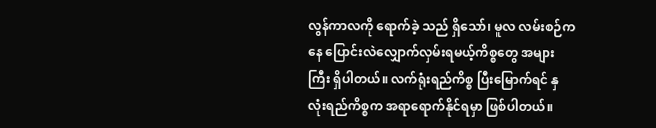လွန်ကာလကို ရောက်ခဲ့ သည် ရှိသော်၊ မူလ လမ်းစဉ်ကနေ ပြောင်းလဲလျှောက်လှမ်းရမယ့်ကိစ္စတွေ အများကြီး ရှိပါတယ်။ လက်ရုံးရည်ကိစ္စ ပြီးမြောက်ရင် နှလုံးရည်ကိစ္စက အရာရောက်နိုင်ရမှာ ဖြစ်ပါတယ်။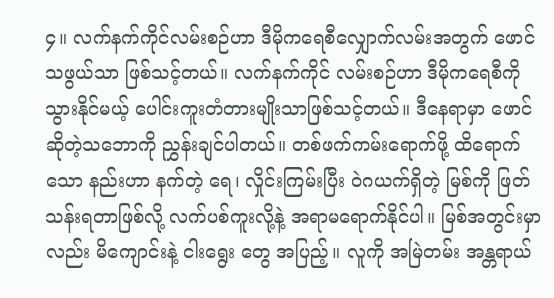၄။ လက်နက်ကိုင်လမ်းစဉ်ဟာ ဒီမိုကရေစီလျှောက်လမ်းအတွက် ဖောင်သဖွယ်သာ ဖြစ်သင့်တယ်။ လက်နက်ကိုင် လမ်းစဉ်ဟာ ဒီမိုကရေစီကို သွားနိုင်မယ့် ပေါင်းကူးတံတားမျိုးသာဖြစ်သင့်တယ်။ ဒီနေရာမှာ ဖောင်ဆိုတဲ့သဘောကို ညွှန်းချင်ပါတယ်။ တစ်ဖက်ကမ်းရောက်ဖို့ ထိရောက်သော နည်းဟာ နက်တဲ့ ရေ၊ လှိုင်းကြမ်းပြီး ဝဲဂယက်ရှိတဲ့ မြစ်ကို ဖြတ်သန်းရတာဖြစ်လို့ လက်ပစ်ကူးလို့နဲ့ အရာမရောက်နိုင်ပါ။ မြစ်အတွင်းမှာလည်း မိကျောင်းနဲ့ ငါးရွေး တွေ အပြည့်။ လူကို အမြဲတမ်း အန္တရာယ်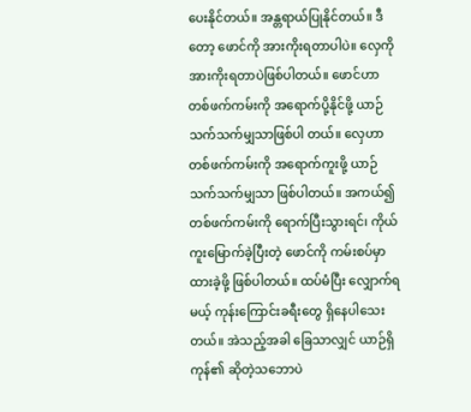ပေးနိုင်တယ်။ အန္တရာယ်ပြုနိုင်တယ်။ ဒီတော့ ဖောင်ကို အားကိုးရတာပါပဲ။ လှေကို အားကိုးရတာပဲဖြစ်ပါတယ်။ ဖောင်ဟာ တစ်ဖက်ကမ်းကို အရောက်ပို့နိုင်ဖို့ ယာဉ်သက်သက်မျှသာဖြစ်ပါ တယ်။ လှေဟာ တစ်ဖက်ကမ်းကို အရောက်ကူးဖို့ ယာဉ်သက်သက်မျှသာ ဖြစ်ပါတယ်။ အကယ်၍ တစ်ဖက်ကမ်းကို ရောက်ပြီးသွားရင်၊ ကိုယ်ကူးမြောက်ခဲ့ပြီးတဲ့ ဖောင်ကို ကမ်းစပ်မှာ ထားခဲ့ဖို့ ဖြစ်ပါတယ်။ ထပ်မံပြီး လျှောက်ရမယ့် ကုန်းကြောင်းခရီးတွေ ရှိနေပါသေးတယ်။ အဲသည့်အခါ ခြေသာလျှင် ယာဉ်ရှိကုန်၏ ဆိုတဲ့သဘောပဲ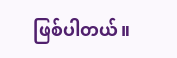ဖြစ်ပါတယ်။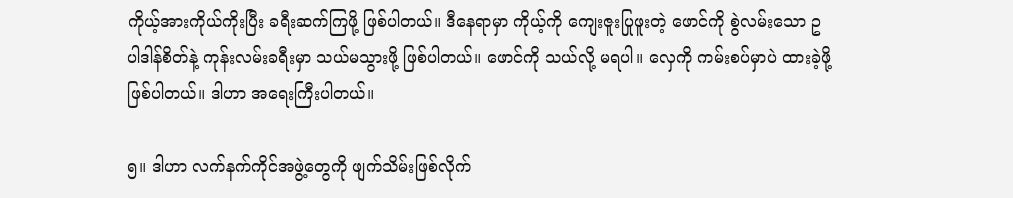ကိုယ့်အားကိုယ်ကိုးပြီး ခရီးဆက်ကြဖို့ ဖြစ်ပါတယ်။ ဒီနေရာမှာ ကိုယ့်ကို ကျေးဇူးပြုဖူးတဲ့ ဖောင်ကို စွဲလမ်းသော ဥပါဒါန်စိတ်နဲ့ ကုန်းလမ်းခရီးမှာ သယ်မသွားဖို့ ဖြစ်ပါတယ်။ ဖောင်ကို သယ်လို့ မရပါ။ လှေကို ကမ်းစပ်မှာပဲ ထားခဲ့ဖို့ ဖြစ်ပါတယ်။ ဒါဟာ အရေးကြီးပါတယ်။

၅။ ဒါဟာ လက်နက်ကိုင်အဖွဲ့တွေကို ဖျက်သိမ်းဖြစ်လိုက်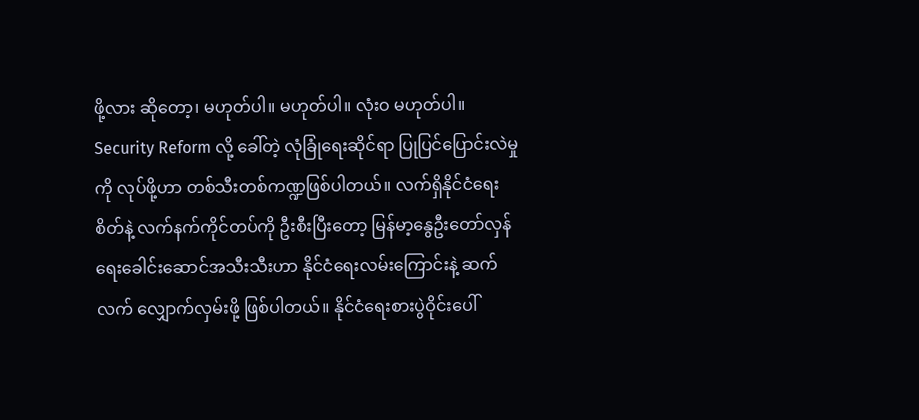ဖို့လား ဆိုတော့၊ မဟုတ်ပါ။ မဟုတ်ပါ။ လုံးဝ မဟုတ်ပါ။ Security Reform လို့ ခေါ်တဲ့ လုံခြုံရေးဆိုင်ရာ ပြုပြင်ပြောင်းလဲမှုကို လုပ်ဖို့ဟာ တစ်သီးတစ်ကဏ္ဍဖြစ်ပါတယ်။ လက်ရှိနိုင်ငံရေးစိတ်နဲ့ လက်နက်ကိုင်တပ်ကို ဦးစီးပြီးတော့ မြန်မာ့နွေဦးတော်လှန်ရေးခေါင်းဆောင်အသီးသီးဟာ နိုင်ငံရေးလမ်းကြောင်းနဲ့ ဆက်လက် လျှောက်လှမ်းဖို့ ဖြစ်ပါတယ်။ နိုင်ငံရေးစားပွဲဝိုင်းပေါ်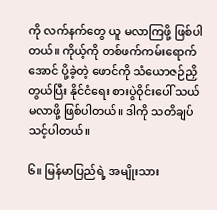ကို လက်နက်တွေ ယူ မလာကြဖို့ ဖြစ်ပါတယ်။ ကိုယ့်ကို တစ်ဖက်ကမ်းရောက်အောင် ပို့ခဲ့တဲ့ ဖောင်ကို သံယောဇဉ်ညှိတွယ်ပြီး နိုင်ငံရေး စားပွဲဝိုင်းပေါ် သယ်မလာဖို့ ဖြစ်ပါတယ်။ ဒါကို သတိချပ်သင့်ပါတယ်။

၆။ မြန်မာပြည်ရဲ့ အမျိုးသား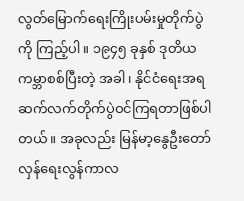လွတ်မြောက်ရေးကြိုးပမ်းမှုတိုက်ပွဲကို ကြည့်ပါ။ ၁၉၄၅ ခုနှစ် ဒုတိယကမ္ဘာစစ်ပြီးတဲ့ အခါ၊ နိုင်ငံရေးအရ ဆက်လက်တိုက်ပွဲဝင်ကြရတာဖြစ်ပါတယ်။ အခုလည်း မြန်မာ့နွေဦးတော်လှန်ရေးလွန်ကာလ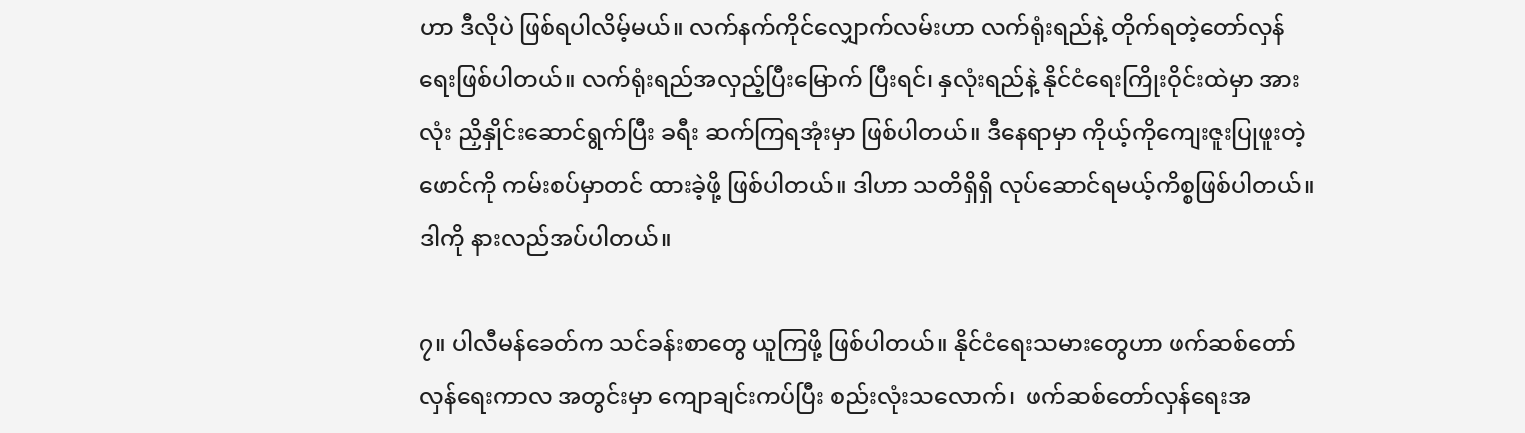ဟာ ဒီလိုပဲ ဖြစ်ရပါလိမ့်မယ်။ လက်နက်ကိုင်လျှောက်လမ်းဟာ လက်ရုံးရည်နဲ့ တိုက်ရတဲ့တော်လှန်ရေးဖြစ်ပါတယ်။ လက်ရုံးရည်အလှည့်ပြီးမြောက် ပြီးရင်၊ နှလုံးရည်နဲ့ နိုင်ငံရေးကြိုးဝိုင်းထဲမှာ အားလုံး ညှိနှိုင်းဆောင်ရွက်ပြီး ခရီး ဆက်ကြရအုံးမှာ ဖြစ်ပါတယ်။ ဒီနေရာမှာ ကိုယ့်ကိုကျေးဇူးပြုဖူးတဲ့ ဖောင်ကို ကမ်းစပ်မှာတင် ထားခဲ့ဖို့ ဖြစ်ပါတယ်။ ဒါဟာ သတိရှိရှိ လုပ်ဆောင်ရမယ့်ကိစ္စဖြစ်ပါတယ်။ ဒါကို နားလည်အပ်ပါတယ်။

၇။ ပါလီမန်ခေတ်က သင်ခန်းစာတွေ ယူကြဖို့ ဖြစ်ပါတယ်။ နိုင်ငံရေးသမားတွေဟာ ဖက်ဆစ်တော်လှန်ရေးကာလ အတွင်းမှာ ကျောချင်းကပ်ပြီး စည်းလုံးသလောက်၊  ဖက်ဆစ်တော်လှန်ရေးအ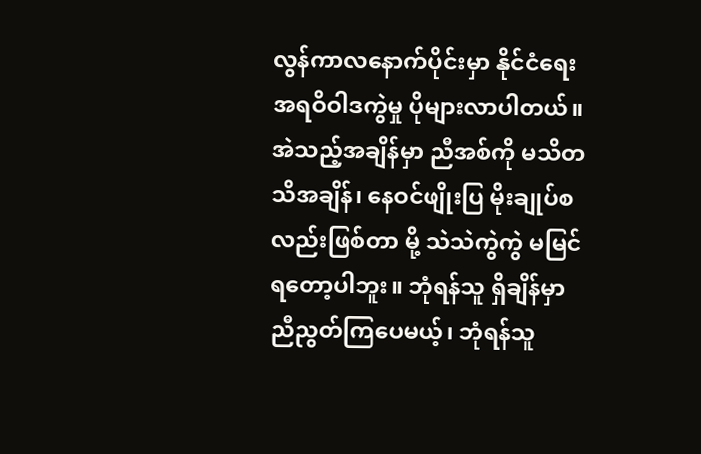လွန်ကာလနောက်ပိုင်းမှာ နိုင်ငံရေး အရဝိဝါဒကွဲမှု ပိုများလာပါတယ်။ အဲသည့်အချိန်မှာ ညီအစ်ကို မသိတသိအချိန်၊ နေဝင်ဖျိုးပြ မိုးချုပ်စလည်းဖြစ်တာ မို့ သဲသဲကွဲကွဲ မမြင်ရတော့ပါဘူး။ ဘုံရန်သူ ရှိချိန်မှာ ညီညွတ်ကြပေမယ့်၊ ဘုံရန်သူ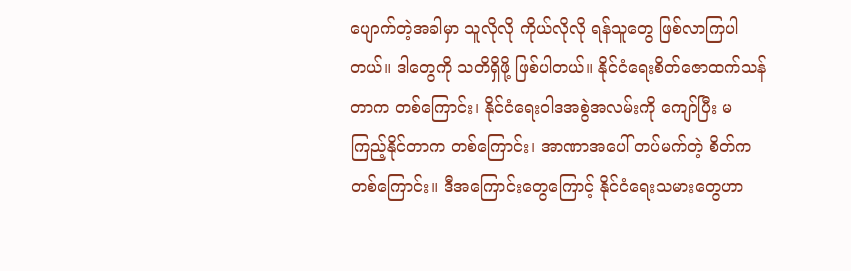ပျောက်တဲ့အခါမှာ သူလိုလို ကိုယ်လိုလို ရန်သူတွေ ဖြစ်လာကြပါတယ်။ ဒါတွေကို သတိရှိဖို့ ဖြစ်ပါတယ်။ နိုင်ငံရေးစိတ်ဇောထက်သန်တာက တစ်ကြောင်း၊ နိုင်ငံရေးဝါဒအစွဲအလမ်းကို ကျော်ပြီး မကြည့်နိုင်တာက တစ်ကြောင်း၊ အာဏာအပေါ် တပ်မက်တဲ့ စိတ်က တစ်ကြောင်း။ ဒီအကြောင်းတွေကြောင့် နိုင်ငံရေးသမားတွေဟာ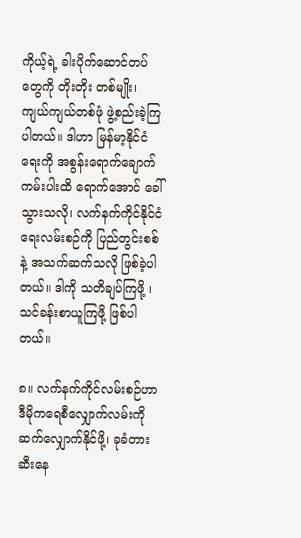ကိုယ့်ရဲ့ ခါးပိုက်ဆောင်တပ်တွေကို တိုးတိုး တစ်မျိုး၊ ကျယ်ကျယ်တစ်ဖုံ ဖွဲ့စည်းခဲ့ကြပါတယ်။ ဒါဟာ မြန်မာ့နိုင်ငံရေးကို အစွန်းရောက်ချောက်ကမ်းပါးထိ ရောက်အောင် ခေါ်သွားသလို၊ လက်နက်ကိုင်နိုင်ငံရေးလမ်းစဉ်ကို ပြည်တွင်းစစ်နဲ့ အသက်ဆက်သလို ဖြစ်ခဲ့ပါ တယ်။ ဒါကို သတိချပ်ကြဖို့ ၊ သင်ခန်းစာယူကြဖို့ ဖြစ်ပါတယ်။

၈။ လက်နက်ကိုင်လမ်းစဉ်ဟာ ဒီမိုကရေစီလျှောက်လမ်းကို ဆက်လျှောက်နိုင်ဖို့၊ ခုခံတားဆီးနေ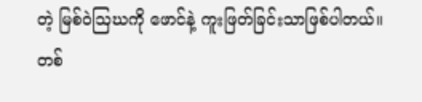တဲ့ မြစ်ဝဲဩဃကို ဖောင်နဲ့ ကူးဖြတ်ခြင်းသာဖြစ်ပါတယ်။ တစ်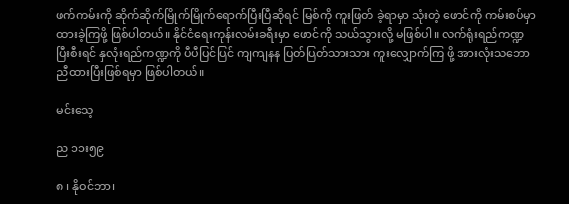ဖက်ကမ်းကို ဆိုက်ဆိုက်မြိုက်မြိုက်ရောက်ပြီးပြီဆိုရင် မြစ်ကို ကူးဖြတ် ခဲ့ရာမှာ သုံးတဲ့ ဖောင်ကို ကမ်းစပ်မှာ ထားခဲ့ကြဖို့ ဖြစ်ပါတယ်။ နိုင်ငံရေးကုန်းလမ်းခရီးမှာ ဖောင်ကို သယ်သွားလို့ မဖြစ်ပါ။ လက်ရုံးရည်ကဏ္ဍပြီးစီးရင် နှလုံးရည်ကဏ္ဍကို ပီပီပြင်ပြင် ကျကျနန ပြတ်ပြတ်သားသား ကူးလျှောက်ကြ ဖို့ အားလုံးသဘောညီထားပြီးဖြစ်ရမှာ ဖြစ်ပါတယ်။

မင်းသေ့

ည ၁၁း၅၉

၈ ၊ နိုဝင်ဘာ၊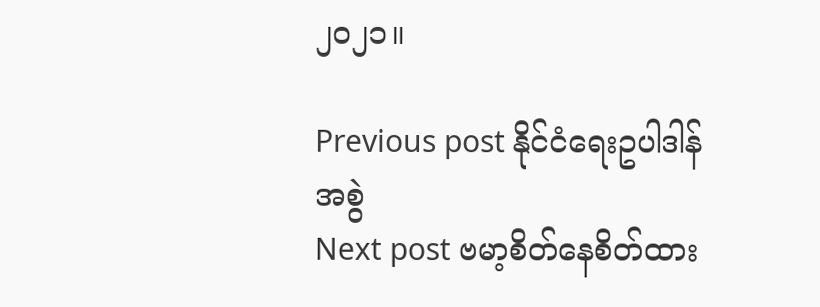၂၀၂၁။

Previous post နိုင်ငံရေးဥပါဒါန်အစွဲ
Next post ဗမာ့စိတ်နေစိတ်ထား